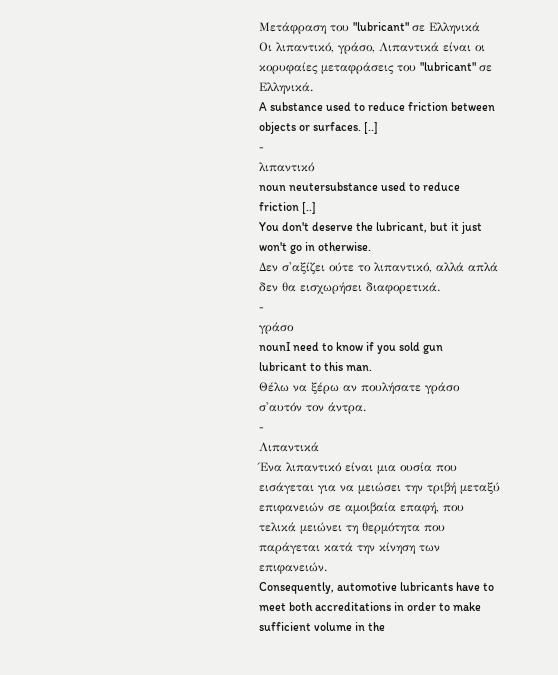Μετάφραση του "lubricant" σε Ελληνικά
Οι λιπαντικό, γράσο, Λιπαντικά είναι οι κορυφαίες μεταφράσεις του "lubricant" σε Ελληνικά.
A substance used to reduce friction between objects or surfaces. [..]
-
λιπαντικό
noun neutersubstance used to reduce friction [..]
You don't deserve the lubricant, but it just won't go in otherwise.
Δεν σ'αξίζει ούτε το λιπαντικό, αλλά απλά δεν θα εισχωρήσει διαφορετικά.
-
γράσο
nounI need to know if you sold gun lubricant to this man.
Θέλω να ξέρω αν πουλήσατε γράσο σ'αυτόν τον άντρα.
-
Λιπαντικά
Ένα λιπαντικό είναι μια ουσία που εισάγεται για να μειώσει την τριβή μεταξύ επιφανειών σε αμοιβαία επαφή, που τελικά μειώνει τη θερμότητα που παράγεται κατά την κίνηση των επιφανειών.
Consequently, automotive lubricants have to meet both accreditations in order to make sufficient volume in the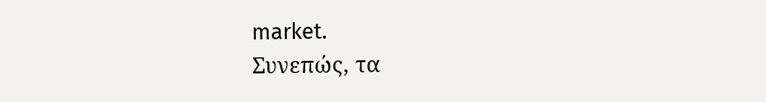market.
Συνεπώς, τα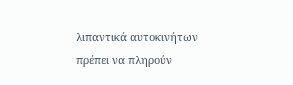λιπαντικά αυτοκινήτων πρέπει να πληρούν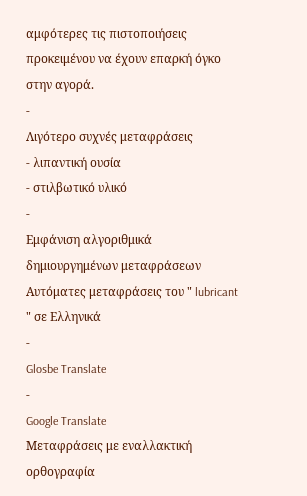αμφότερες τις πιστοποιήσεις προκειμένου να έχουν επαρκή όγκο στην αγορά.
-
Λιγότερο συχνές μεταφράσεις
- λιπαντική ουσία
- στιλβωτικό υλικό
-
Εμφάνιση αλγοριθμικά δημιουργημένων μεταφράσεων
Αυτόματες μεταφράσεις του " lubricant " σε Ελληνικά
-
Glosbe Translate
-
Google Translate
Μεταφράσεις με εναλλακτική ορθογραφία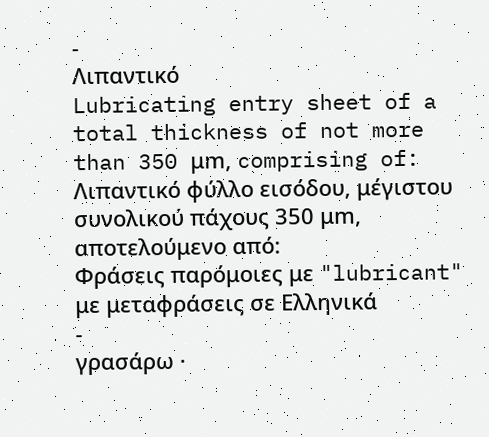-
Λιπαντικό
Lubricating entry sheet of a total thickness of not more than 350 μm, comprising of:
Λιπαντικό φύλλο εισόδου, μέγιστου συνολικού πάχους 350 μm, αποτελούμενο από:
Φράσεις παρόμοιες με "lubricant" με μεταφράσεις σε Ελληνικά
-
γρασάρω ·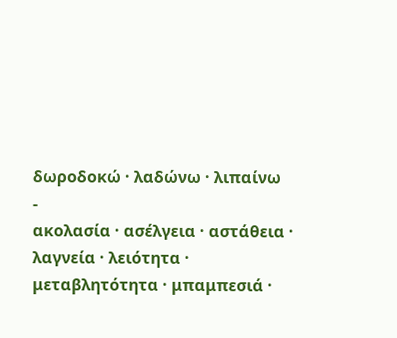δωροδοκώ · λαδώνω · λιπαίνω
-
ακολασία · ασέλγεια · αστάθεια · λαγνεία · λειότητα · μεταβλητότητα · μπαμπεσιά ·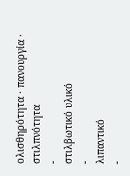ολισθηρότητα · πανουργία · στιλπνότητα
-
στιλβωτικό υλικό
-
λιπαντικό
-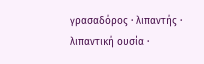γρασαδόρος · λιπαντής · λιπαντική ουσία ·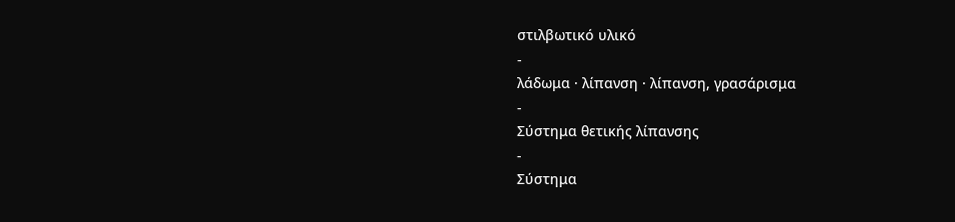στιλβωτικό υλικό
-
λάδωμα · λίπανση · λίπανση, γρασάρισμα
-
Σύστημα θετικής λίπανσης
-
Σύστημα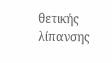θετικής λίπανσης